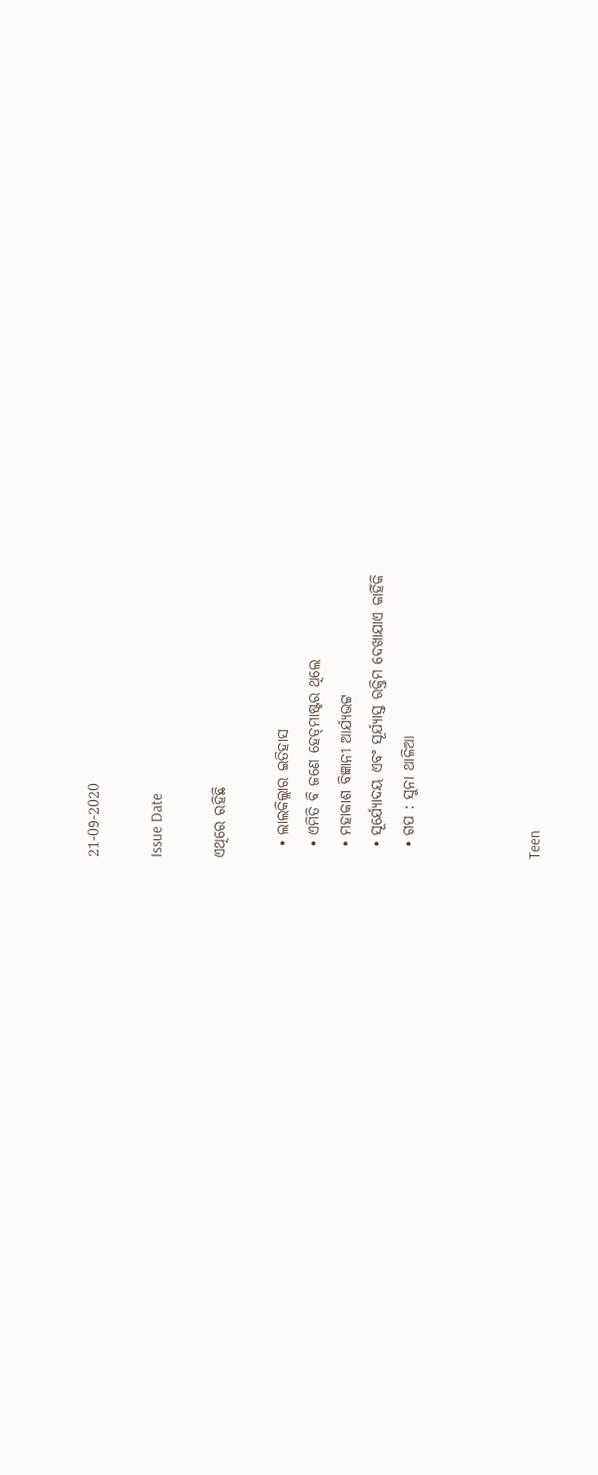21-09-2020

Issue Date

ଏଥିରେ ରହିଛି

  • ଲାଲକିଲ୍ଲାର ଇତିହାସ
  • ଏମିତି ବି ଜଣେ ହେଡ୍‍ମାଷ୍ଟର ଥିଲେ
  • ମହାକାଶ ବିଜ୍ଞାନୀ ଆର୍ଯ୍ୟଭଟ୍ଟ
  • ସୂର୍ଯ୍ୟୋଦୟ ଏବଂ ସୂର୍ଯ୍ୟାସ୍ତ ରକ୍ତିମ ଦେଖାଯାଏ କାହିଁକି
  • ଗପ : ସୁନା ଥାଳିଆ



Teen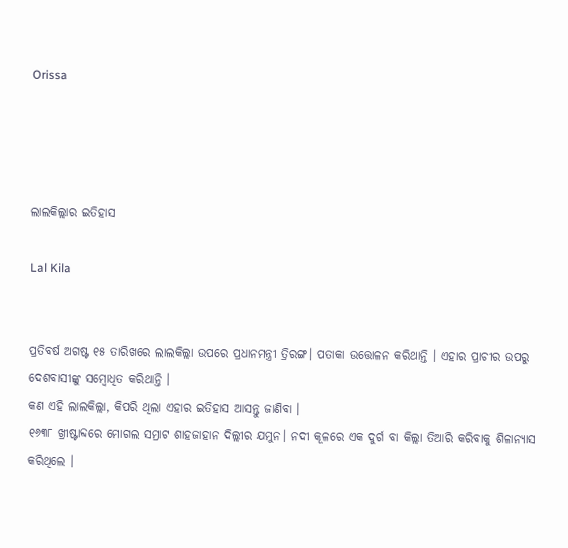Orissa




ଲାଲକିଲ୍ଲାର ଇତିହାସ

Lal Kila


ପ୍ରତିବର୍ଷ ଅଗଷ୍ଟ ୧୫ ତାରିଖରେ ଲାଲକିଲ୍ଲା ଉପରେ ପ୍ରଧାନମନ୍ତ୍ରୀ ତ୍ରିରଙ୍ଗ। ପତାକା ଉତ୍ତୋଳନ କରିଥାନ୍ତି । ଏହାର ପ୍ରାଚୀର ଉପରୁ ଦେଶବାସୀଙ୍କୁ ସମ୍ୱୋଧିତ କରିଥାନ୍ତି ।
କଣ ଏହି ଲାଲକିଲ୍ଲା, କିପରି ଥିଲା ଏହାର ଇତିହାସ ଆସନ୍ତୁ ଜାଣିବା ।
୧୬୩୮ ଖ୍ରୀଷ୍ଟାବ୍ଦରେ ମୋଗଲ ସମ୍ରାଟ ଶାହଜାହାନ ଦିଲ୍ଲୀର ଯମୁନ। ନଦୀ କୂଳରେ ଏକ ଦୁର୍ଗ ବା କିଲ୍ଲା ତିଆରି କରିବାକୁ ଶିଳାନ୍ୟାସ କରିଥିଲେ ।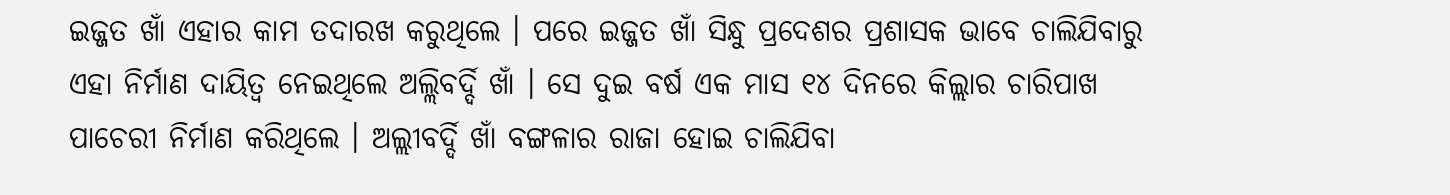ଇଜ୍ଜତ ଖାଁ ଏହାର କାମ ତଦାରଖ କରୁଥିଲେ । ପରେ ଇଜ୍ଜତ ଖାଁ ସିନ୍ଧୁ ପ୍ରଦେଶର ପ୍ରଶାସକ ଭାବେ ଚାଲିଯିବାରୁ ଏହା ନିର୍ମାଣ ଦାୟିତ୍ୱ ନେଇଥିଲେ ଅଲ୍ଲିବର୍ଦ୍ଦି ଖାଁ । ସେ ଦୁଇ ବର୍ଷ ଏକ ମାସ ୧୪ ଦିନରେ କିଲ୍ଲାର ଚାରିପାଖ ପାଚେରୀ ନିର୍ମାଣ କରିଥିଲେ । ଅଲ୍ଲୀବର୍ଦ୍ଦି ଖାଁ ବଙ୍ଗଳାର ରାଜା ହୋଇ ଚାଲିଯିବା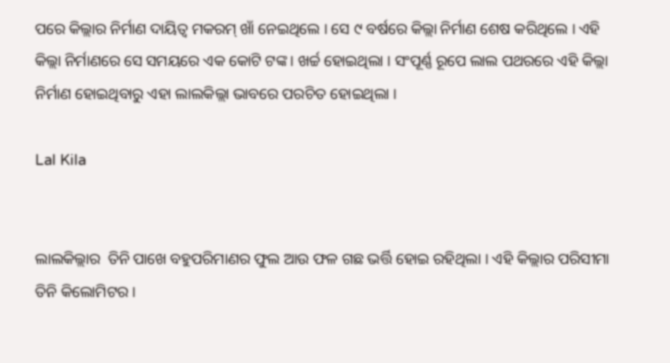ପରେ କିଲ୍ଲାର ନିର୍ମାଣ ଦାୟିତ୍ୱ ମକରମ୍‍ ଖାଁ ନେଇଥିଲେ । ସେ ୯ ବର୍ଷରେ କିଲ୍ଲା ନିର୍ମାଣ ଶେଷ କରିଥିଲେ । ଏହି କିଲ୍ଲା ନିର୍ମାଣରେ ସେ ସମୟରେ ଏକ କୋଟି ଟଙ୍କ। ଖର୍ଚ୍ଚ ହୋଇଥିଲା । ସଂପୂର୍ଣ୍ଣ ରୂପେ ଲାଲ ପଥରରେ ଏହି କିଲ୍ଲା ନିର୍ମାଣ ହୋଇଥିବାରୁ ଏହା ଲାଲକିଲ୍ଲା ଭାବରେ ପରଚିତ ହୋଇଥିଲା ।

Lal Kila


ଲାଲକିଲ୍ଲାର  ତିନି ପାଖେ ବହୁପରିମାଣର ଫୁଲ ଆଉ ଫଳ ଗଛ ଭର୍ତ୍ତି ହୋଇ ରହିଥିଲା । ଏହି କିଲ୍ଲାର ପରିସୀମା ତିନି କିଲୋମିଟର ।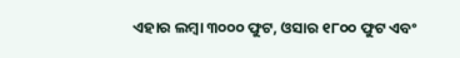ଏହାର ଲମ୍ବା ୩୦୦୦ ଫୁଟ, ଓସାର ୧୮୦୦ ଫୁଟ ଏବଂ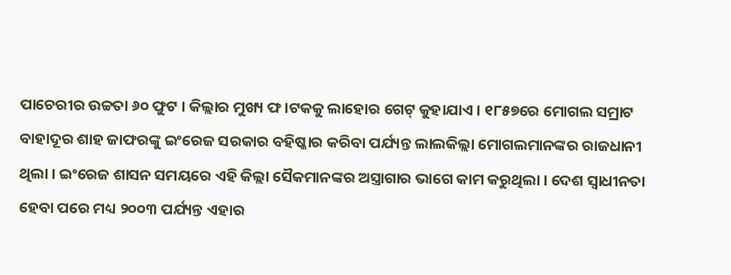ପାଚେରୀର ଉଚ୍ଚତା ୬୦ ଫୁଟ । କିଲ୍ଲାର ମୁଖ୍ୟ ଫ।ଟକକୁ ଲାହୋର ଗେଟ୍‍ କୁହାଯାଏ । ୧୮୫୭ରେ ମୋଗଲ ସମ୍ରାଟ ବାହାଦୂର ଶାହ ଜାଫରଙ୍କୁ ଇଂରେଜ ସରକାର ବହିଷ୍କାର କରିବା ପର୍ଯ୍ୟନ୍ତ ଲାଲକିଲ୍ଲା ମୋଗଲମାନଙ୍କର ରାଜଧାନୀ ଥିଲା । ଇଂରେଜ ଶାସନ ସମୟରେ ଏହି କିଲ୍ଲା ସୈକମାନଙ୍କର ଅସ୍ତ୍ରାଗାର ଭାଗେ କାମ କରୁଥିଲା । ଦେଶ ସ୍ୱାଧୀନତା ହେବା ପରେ ମଧ୍ୟ ୨୦୦୩ ପର୍ଯ୍ୟନ୍ତ ଏହାର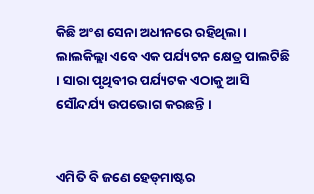କିଛି ଅଂଶ ସେନା ଅଧୀନରେ ରହିଥିଲା ।
ଲାଲକିଲ୍ଲା ଏବେ ଏକ ପର୍ଯ୍ୟଟନ କ୍ଷେତ୍ର ପାଲଟିଛି । ସାରା ପୃଥିବୀର ପର୍ଯ୍ୟଟକ ଏଠାକୁ ଆସି ସୌନ୍ଦର୍ଯ୍ୟ ଉପଭୋଗ କରଛନ୍ତି ।


ଏମିତି ବି ଜଣେ ହେଡ୍‍ମାଷ୍ଟର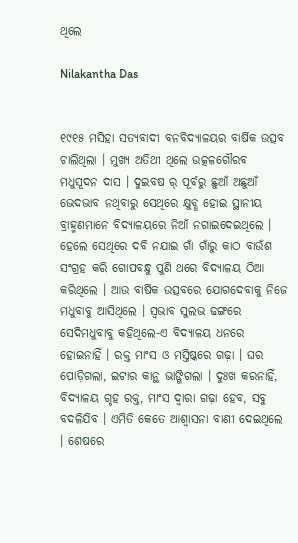ଥିଲେ

Nilakantha Das


୧୯୧୫ ମସିହା ସତ୍ୟବାଦୀ ବନବିଦ୍ୟାଳୟର ବାର୍ଷିକ ଉତ୍ସବ ଚାଲିଥିଲା । ମୁଖ୍ୟ ଅତିଥୀ ଥିଲେ ଉତ୍କଳଗୌରବ ମଧୁସୂଦନ ଦାସ । ଦୁଇବଷ ର୍ ପୂର୍ବରୁ ଛୁଆଁ ଅଛୁଆଁ ଭେଦଭାବ ନଥିବାରୁ ସେଥିରେ କ୍ଷୁବ୍ଧ ହୋଇ ସ୍ଥାନୀୟ ବ୍ରାହ୍ମଣମାନେ ବିଦ୍ୟାଳୟରେ ନିଆଁ ନଗାଇଦେଇଥିଲେ । ହେଲେ ସେଥିରେ ଦବି ନଯାଇ ଗାଁ ଗାଁରୁ କାଠ ବାଉଁଶ ସଂଗ୍ରହ କରି ଗୋପବନ୍ଧୁ ପୁଣି ଥରେ ବିଦ୍ୟାଳୟ ଠିଆ କରିଥିଲେ । ଆଉ ବାର୍ଷିକ ଉତ୍ସବରେ ଯୋଗଦେବାକୁ ନିଜେ ମଧୁବାବୁ ଆସିଥିଲେ । ସ୍ୱଭାବ ସୁଲଭ ଢଙ୍ଗରେ ସେଦିମଧୁବାବୁ କହିଥିଲେ-ଏ ବିଦ୍ୟାଳୟ ଧନରେ ହୋଇନାହିଁ । ରକ୍ତ ମାଂସ ଓ ମସ୍ତିଷ୍କରେ ଗଢ଼ା । ଘର ପୋଡ଼ିଗଲା, ଇଟାର କାନ୍ଥ ଭାଙ୍ଗିଗଲା । ଦୁଃଖ କରନାହିଁ, ବିଦ୍ୟାଳୟ ଗୃହ ରକ୍ତ, ମାଂସ ଦ୍ୱାରା ଗଢ଼ା ହେବ, ସବୁ ବଦଳିଯିବ । ଏମିତି କେତେ ଆଶ୍ୱାସନା ବାଣୀ ଦେଇଥିଲେ । ଶେଷରେ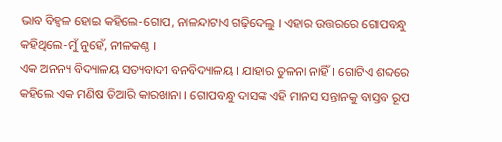ଭାବ ବିହ୍ୱଳ ହୋଇ କହିଲେ-ଗୋପ, ନାଳନ୍ଦାଟାଏ ଗଢ଼ିଦେଲୁ । ଏହାର ଉତ୍ତରରେ ଗୋପବନ୍ଧୁ କହିଥିଲେ-ମୁଁ ନୁହେଁ, ନୀଳକଣ୍ଠ ।
ଏକ ଅନନ୍ୟ ବିଦ୍ୟାଳୟ ସତ୍ୟବାଦୀ ବନବିଦ୍ୟାଳୟ । ଯାହାର ତୁଳନା ନାହିଁ। ଗୋଟିଏ ଶବ୍ଦରେ କହିଲେ ଏକ ମଣିଷ ତିଆରି କାରଖାନା । ଗୋପବନ୍ଧୁ ଦାସଙ୍କ ଏହି ମାନସ ସନ୍ତାନକୁ ବାସ୍ତବ ରୂପ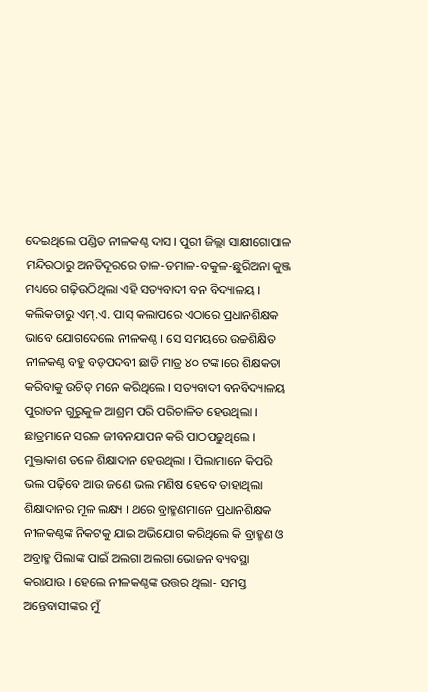ଦେଇଥିଲେ ପଣ୍ଡିତ ନୀଳକଣ୍ଠ ଦାସ । ପୁରୀ ଜିଲ୍ଲା ସାକ୍ଷୀଗୋପାଳ ମନ୍ଦିରଠାରୁ ଅନତିଦୂରରେ ତାଳ-ତମାଳ-ବକୁଳ-ଛୁରିଅନା କୁଞ୍ଜ ମଧ୍ୟରେ ଗଢ଼ିଉଠିଥିଲା ଏହି ସତ୍ୟବାଦୀ ବନ ବିଦ୍ୟାଳୟ । କଲିକତାରୁ ଏମ୍‍.ଏ. ପାସ୍‍ କଲାପରେ ଏଠାରେ ପ୍ରଧାନଶିକ୍ଷକ ଭାବେ ଯୋଗଦେଲେ ନୀଳକଣ୍ଠ । ସେ ସମୟରେ ଉଚ୍ଚଶିକ୍ଷିତ ନୀଳକଣ୍ଠ ବହୁ ବଡ଼ପଦବୀ ଛାଡି ମାତ୍ର ୪୦ ଟଙ୍କ।ରେ ଶିକ୍ଷକତା କରିବାକୁ ଉଚିତ୍‍ ମନେ କରିଥିଲେ । ସତ୍ୟବାଦୀ ବନବିଦ୍ୟାଳୟ ପୁରାତନ ଗୁରୁକୁଳ ଆଶ୍ରମ ପରି ପରିଚାଳିତ ହେଉଥିଲା । ଛାତ୍ରମାନେ ସରଳ ଜୀବନଯାପନ କରି ପାଠପଢୁଥିଲେ । ମୁକ୍ତାକାଶ ତଳେ ଶିକ୍ଷାଦାନ ହେଉଥିଲା । ପିଲାମାନେ କିପରି ଭଲ ପଢ଼ିବେ ଆଉ ଜଣେ ଭଲ ମଣିଷ ହେବେ ତାହାଥିଲା ଶିକ୍ଷାଦାନର ମୂଳ ଲକ୍ଷ୍ୟ । ଥରେ ବ୍ରାହ୍ମଣମାନେ ପ୍ରଧାନଶିକ୍ଷକ ନୀଳକଣ୍ଠଙ୍କ ନିକଟକୁ ଯାଇ ଅଭିଯୋଗ କରିଥିଲେ କି ବ୍ରାହ୍ମଣ ଓ ଅବ୍ରାହ୍ମ ପିଲାଙ୍କ ପାଇଁ ଅଲଗା ଅଲଗା ଭୋଜନ ବ୍ୟବସ୍ଥା କରାଯାଉ । ହେଲେ ନୀଳକଣ୍ଠଙ୍କ ଉତ୍ତର ଥିଲା- ସମସ୍ତ ଅନ୍ତେବାସୀଙ୍କର ମୁଁ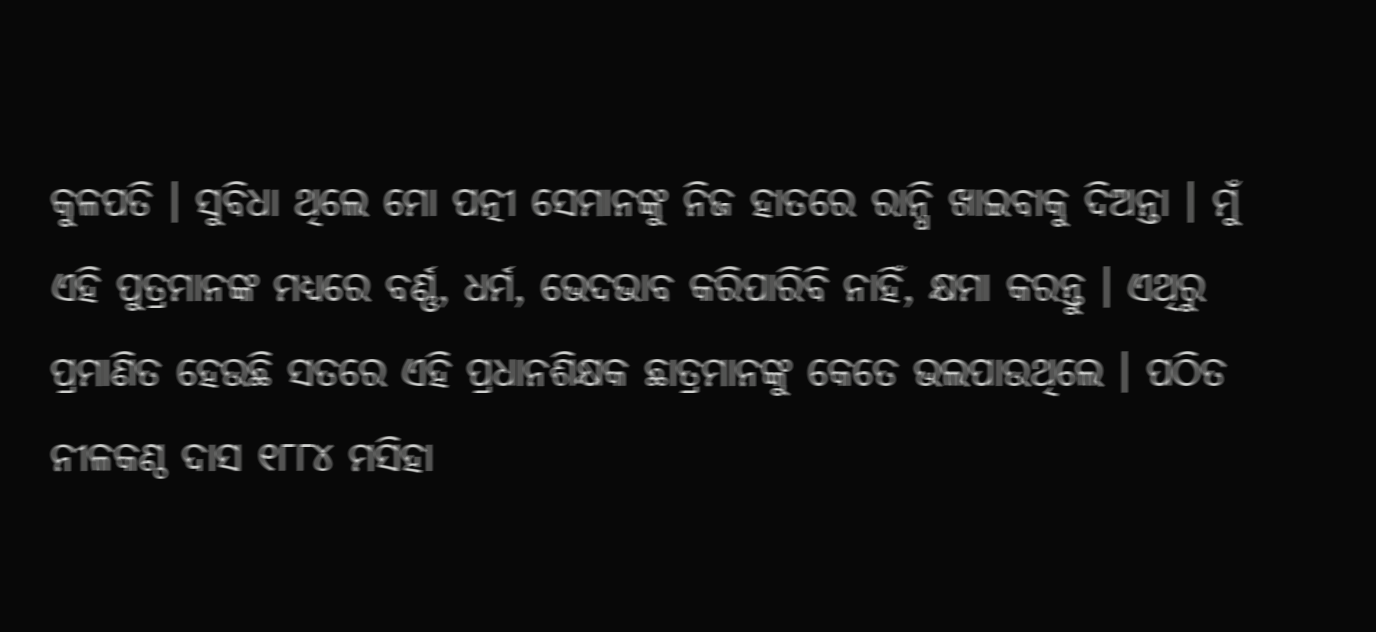କୁଳପତି । ସୁବିଧା ଥିଲେ ମୋ ପତ୍ନୀ ସେମାନଙ୍କୁ ନିଜ ହାତରେ ରାନ୍ଧି ଖାଇବାକୁ ଦିଅନ୍ତା । ମୁଁ ଏହି ପୁତ୍ରମାନଙ୍କ ମଧ୍ୟରେ ବର୍ଣ୍ଣ, ଧର୍ମ, ଭେଦଭାବ କରିପାରିବି ନାହିଁ, କ୍ଷମା କରନ୍ତୁ । ଏଥିରୁ ପ୍ରମାଣିତ ହେଉଛି ସତରେ ଏହି ପ୍ରଧାନଶିକ୍ଷକ ଛାତ୍ରମାନଙ୍କୁ କେତେ ଭଲପାଉଥିଲେ । ପଠିତ ନୀଳକଣ୍ଠ ଦାସ ୧୮୮୪ ମସିହା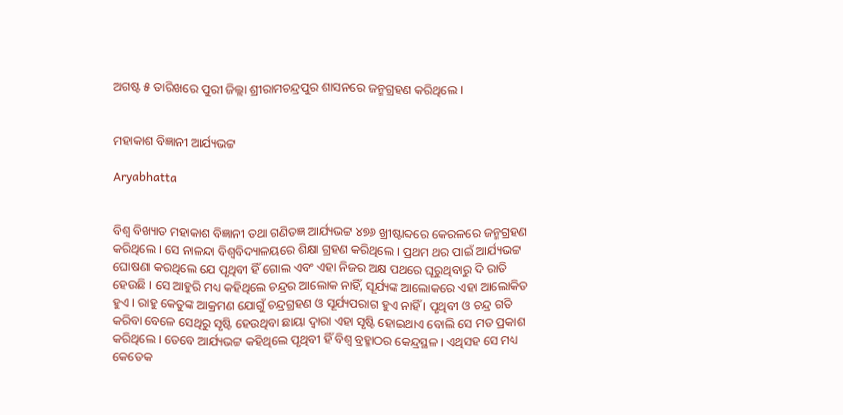ଅଗଷ୍ଟ ୫ ତାରିଖରେ ପୁରୀ ଜିଲ୍ଲା ଶ୍ରୀରାମଚନ୍ଦ୍ରପୁର ଶାସନରେ ଜନ୍ମଗ୍ରହଣ କରିଥିଲେ ।


ମହାକାଶ ବିଜ୍ଞାନୀ ଆର୍ଯ୍ୟଭଟ୍ଟ

Aryabhatta


ବିଶ୍ୱ ବିଖ୍ୟାତ ମହାକାଶ ବିଜ୍ଞାନୀ ତଥା ଗଣିତଜ୍ଞ ଆର୍ଯ୍ୟଭଟ୍ଟ ୪୭୬ ଖ୍ରୀଷ୍ଟାବ୍ଦରେ କେରଳରେ ଜନ୍ମଗ୍ରହଣ କରିଥିଲେ । ସେ ନାଳନ୍ଦା ବିଶ୍ୱବିଦ୍ୟାଳୟରେ ଶିକ୍ଷା ଗ୍ରହଣ କରିଥିଲେ । ପ୍ରଥମ ଥର ପାଇଁ ଆର୍ଯ୍ୟଭଟ୍ଟ ଘୋଷଣା କରଥିଲେ ଯେ ପୃଥିବୀ ହିଁ ଗୋଲ ଏବଂ ଏହା ନିଜର ଅକ୍ଷ ପଥରେ ଘୂରୁଥିବାରୁ ଦି ରାତି ହେଉଛି । ସେ ଆହୁରି ମଧ୍ୟ କହିଥିଲେ ଚନ୍ଦ୍ରର ଆଲୋକ ନାହିଁ, ସୂର୍ଯ୍ୟଙ୍କ ଆଲୋକରେ ଏହା ଆଲୋକିତ ହୁଏ । ରାହୁ କେତୁଙ୍କ ଆକ୍ରମଣ ଯୋଗୁଁ ଚନ୍ଦ୍ରଗ୍ରହଣ ଓ ସୂର୍ଯ୍ୟପରାଗ ହୁଏ ନାହିଁ । ପୃଥିବୀ ଓ ଚନ୍ଦ୍ର ଗତି କରିବା ବେଳେ ସେଥିରୁ ସୃଷ୍ଟି ହେଉଥିବା ଛାୟା ଦ୍ୱାରା ଏହା ସୃଷ୍ଟି ହୋଇଥାଏ ବୋଲି ସେ ମତ ପ୍ରକାଶ କରିଥିଲେ । ତେବେ ଆର୍ଯ୍ୟଭଟ୍ଟ କହିଥିଲେ ପୃଥିବୀ ହିଁ ବିଶ୍ୱ ବ୍ରହ୍ମାଠର କେନ୍ଦ୍ରସ୍ଥଳ । ଏଥିସହ ସେ ମଧ୍ୟ କେତେକ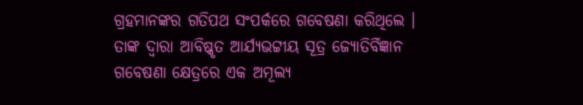ଗ୍ରହମାନଙ୍କର ଗତିପଥ ସଂପର୍କରେ ଗବେଷଣା କରିଥିଲେ । ତାଙ୍କ ଦ୍ୱାରା ଆବିଷ୍କୃତ ଆର୍ଯ୍ୟଭଟ୍ଟୀୟ ସୂତ୍ର ଜ୍ୟୋତିର୍ବିଜ୍ଞାନ ଗବେଷଣା କ୍ଷେତ୍ରରେ ଏକ ଅମୂଲ୍ୟ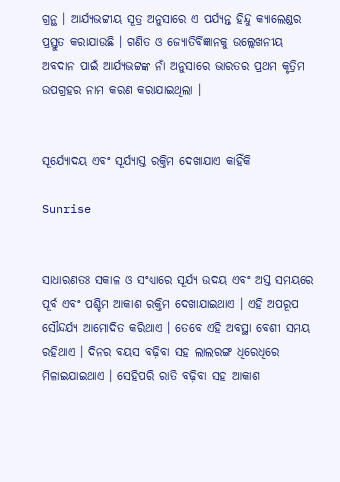ଗ୍ରନ୍ଥ । ଆର୍ଯ୍ୟଭଟ୍ଟୀୟ ସୂତ୍ର ଅନୁସାରେ ଏ ପର୍ଯ୍ୟନ୍ତ ହିନ୍ଦୁ କ୍ୟାଲେଣ୍ଡର ପ୍ରସ୍ତୁତ କରାଯାଉଛି । ଗଣିତ ଓ ଜ୍ୟୋତିର୍ବିଜ୍ଞାନକୁ ଉଲ୍ଲେଖନୀୟ ଅବଦାନ ପାଇଁ ଆର୍ଯ୍ୟଭଟ୍ଟଙ୍କ ନାଁ ଅନୁସାରେ ଭାରତର ପ୍ରଥମ କୃତ୍ରିମ ଉପଗ୍ରହର ନାମ କରଣ କରାଯାଇଥିଲା ।


ସୂର୍ଯ୍ୟୋଦୟ ଏବଂ ସୂର୍ଯ୍ୟାସ୍ତ ରକ୍ତିମ ଦେଖାଯାଏ କାହିଁକି

Sunrise


ସାଧାରଣତଃ ସକାଳ ଓ ସଂଧ୍ୟାରେ ସୂର୍ଯ୍ୟ ଉଦୟ ଏବଂ ଅସ୍ତ ସମୟରେ ପୂର୍ବ ଏବଂ ପଶ୍ଚିମ ଆକାଶ ରକ୍ତିମ ଦେଖାଯାଇଥାଏ । ଏହି ଅପରୂପ ସୌନ୍ଦର୍ଯ୍ୟ ଆମୋଦିତ କରିଥାଏ । ତେବେ ଏହି ଅବସ୍ଥା ବେଶୀ ସମୟ ରହିଥାଏ । ଦିନର ବୟସ ବଢ଼ିବା ସହ ଲାଲରଙ୍ଗ ଧିରେଧିରେ ମିଳାଇଯାଇଥାଏ । ସେହିପରି ରାତି ବଢ଼ିବା ସହ ଆକାଶ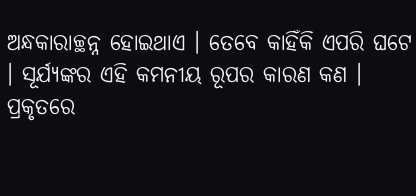ଅନ୍ଧକାରାଚ୍ଛନ୍ନ ହୋଇଥାଏ । ତେବେ କାହିଁକି ଏପରି ଘଟେ । ସୂର୍ଯ୍ୟଙ୍କର ଏହି କମନୀୟ ରୂପର କାରଣ କଣ । ପ୍ରକୃତରେ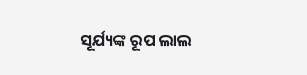ସୂର୍ଯ୍ୟଙ୍କ ରୂପ ଲାଲ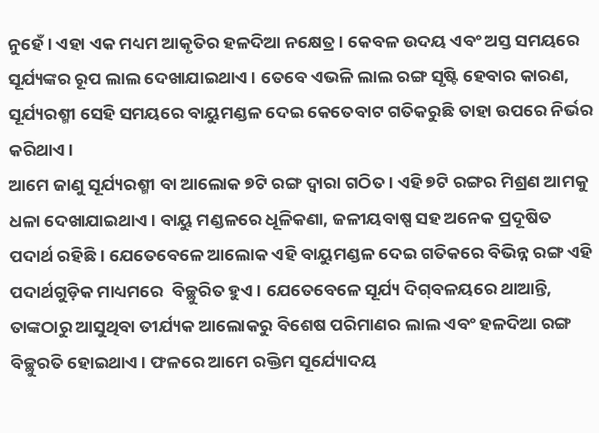ନୁହେଁ । ଏହା ଏକ ମଧ୍ୟମ ଆକୃତିର ହଳଦିଆ ନକ୍ଷେତ୍ର । କେବଳ ଉଦୟ ଏବଂ ଅସ୍ତ ସମୟରେ ସୂର୍ଯ୍ୟଙ୍କର ରୂପ ଲାଲ ଦେଖାଯାଇଥାଏ । ତେବେ ଏଭଳି ଲାଲ ରଙ୍ଗ ସୃଷ୍ଟି ହେବାର କାରଣ, ସୂର୍ଯ୍ୟରଶ୍ମୀ ସେହି ସମୟରେ ବାୟୁମଣ୍ଡଳ ଦେଇ କେତେବାଟ ଗତିକରୁଛି ତାହା ଉପରେ ନିର୍ଭର କରିଥାଏ ।
ଆମେ ଜାଣୁ ସୂର୍ଯ୍ୟରଶ୍ମୀ ବା ଆଲୋକ ୭ଟି ରଙ୍ଗ ଦ୍ୱାରା ଗଠିତ । ଏହି ୭ଟି ରଙ୍ଗର ମିଶ୍ରଣ ଆମକୁ ଧଳା ଦେଖାଯାଇଥାଏ । ବାୟୁ ମଣ୍ଡଳରେ ଧୂଳିକଣା, ଜଳୀୟବାଷ୍ପ ସହ ଅନେକ ପ୍ରଦୂଷିତ ପଦାର୍ଥ ରହିଛି । ଯେତେବେଳେ ଆଲୋକ ଏହି ବାୟୁମଣ୍ଡଳ ଦେଇ ଗତିକରେ ବିଭିନ୍ନ ରଙ୍ଗ ଏହି ପଦାର୍ଥଗୁଡ଼ିକ ମାଧ୍ୟମରେ  ବିଚ୍ଛୁରିତ ହୁଏ । ଯେତେବେଳେ ସୂର୍ଯ୍ୟ ଦିଗ୍‍ବଳୟରେ ଥାଆନ୍ତି, ତାଙ୍କଠାରୁ ଆସୁଥିବା ତୀର୍ଯ୍ୟକ ଆଲୋକରୁ ବିଶେଷ ପରିମାଣର ଲାଲ ଏବଂ ହଳଦିଆ ରଙ୍ଗ ବିଚ୍ଛୁରତି ହୋଇଥାଏ । ଫଳରେ ଆମେ ରକ୍ତିମ ସୂର୍ଯ୍ୟୋଦୟ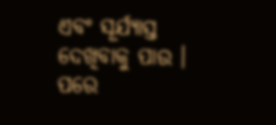ଏବଂ ସୂର୍ଯ୍ୟାସ୍ତ ଦେଖିବାକୁ ପାଉ । ପରେ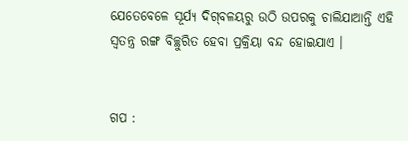ଯେତେବେଳେ ସୂର୍ଯ୍ୟ ଦିଗ୍‍ବଳୟରୁ ଉଠି ଉପରକୁ ଚାଲିଯାଆନ୍ତି ଏହି ସ୍ୱତନ୍ତ୍ର ରଙ୍ଗ ବିଚ୍ଛୁରିତ ହେବା ପ୍ରକ୍ରିୟା ବନ୍ଦ ହୋଇଯାଏ ।


ଗପ :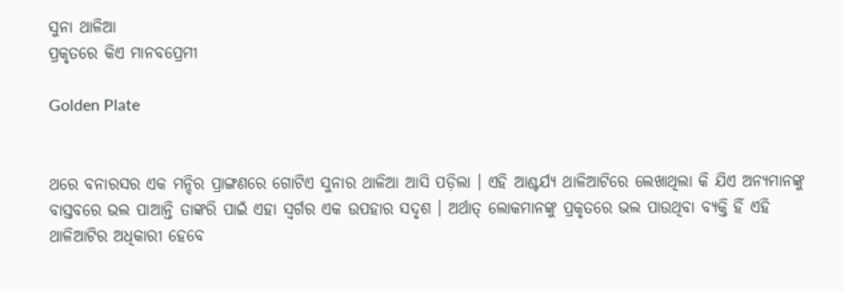ସୁନା ଥାଳିଆ
ପ୍ରକୃତରେ କିଏ ମାନବପ୍ରେମୀ

Golden Plate


ଥରେ ବନାରସର ଏକ ମନ୍ଦିର ପ୍ରାଙ୍ଗଣରେ ଗୋଟିଏ ସୁନାର ଥାଳିଆ ଆସି ପଡ଼ିଲା । ଏହି ଆଶ୍ଚର୍ଯ୍ୟ ଥାଳିଆଟିରେ ଲେଖାଥିଲା କି ଯିଏ ଅନ୍ୟମାନଙ୍କୁ ବାସ୍ତବରେ ଭଲ ପାଆନ୍ତି ତାଙ୍କରି ପାଇଁ ଏହା ସ୍ୱର୍ଗର ଏକ ଉପହାର ସଦୃଶ । ଅର୍ଥାତ୍‍ ଲୋକମାନଙ୍କୁ ପ୍ରକୃତରେ ଭଲ ପାଉଥିବା ବ୍ୟକ୍ତି ହିଁ ଏହି ଥାଳିଆଟିର ଅଧିକାରୀ ହେବେ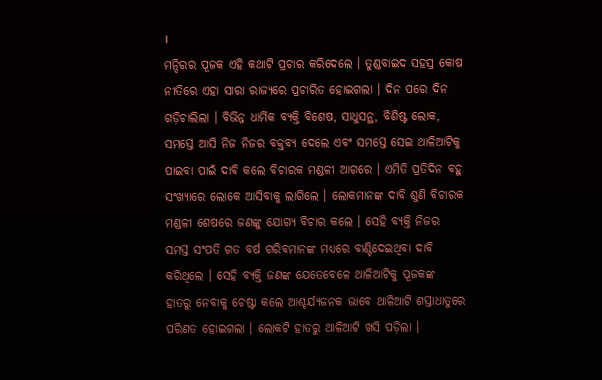।
ମନ୍ଦିରର ପୂଜକ ଏହି କଥାଟି ପ୍ରଚାର କରିଦେଲେ । ତୁଣ୍ଡବାଇଦ ସହସ୍ର କୋଷ ନୀତିରେ ଏହା ସାରା ରାଜ୍ୟରେ ପ୍ରଚାରିତ ହୋଇଗଲା । ଦିନ ପରେ ଦିନ ଗଡ଼ିଚାଲିଲା । ବିଭିନ୍ନ ଧାର୍ମିକ ବ୍ୟକ୍ତି ବିଶେଷ, ସାଧୁସନ୍ଥ, ବିଶିଷ୍ଟ ଲୋକ, ସମସ୍ତେ ଆସି ନିଜ ନିଜର ବକ୍ତବ୍ୟ ଦେଲେ ଏବଂ ସମସ୍ତେ ସେଇ ଥାଳିଆଟିକୁ ପାଇବା ପାଇଁ ଦାବି କଲେ ବିଚାରକ ମଣ୍ଡଳୀ ଆଗରେ । ଏମିତି ପ୍ରତିଦିନ ବହୁ ସଂଖ୍ୟାରେ ଲୋକେ ଆସିବାକୁ ଲାଗିଲେ । ଲୋକମାନଙ୍କ ଦାବି ଶୁଣି ବିଚାରକ ମଣ୍ଡଳୀ ଶେଷରେ ଜଣଙ୍କୁ ଯୋଗ୍ୟ ବିଚାର କଲେ । ସେହି ବ୍ୟକ୍ତି ନିଜର ସମସ୍ତ ସଂପତି ଗତ ବର୍ଷ ଗରିବମାନଙ୍କ ମଧ୍ୟରେ ବାଣ୍ଟିଦେଇଥିବା ଦାବି କରିଥିଲେ । ସେହି ବ୍ୟକ୍ତି ଜଣଙ୍କ ଯେତେବେଳେ ଥାଳିଆଟିକୁ ପୂଜକଙ୍କ ହାତରୁ ନେବାକୁ ଚେଷ୍ଟା କଲେ ଆଶ୍ଚର୍ଯ୍ୟଜନକ ଭାବେ ଥାଳିଆଟି ଶସ୍ତାଧାତୁରେ ପରିଣତ ହୋଇଗଲା । ଲୋକଟି ହାତରୁ ଥାଳିଆଟି ଖସି ପଡ଼ିଲା ।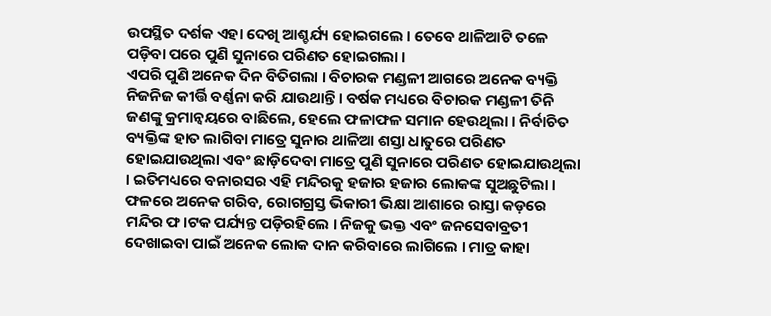ଉପସ୍ଥିତ ଦର୍ଶକ ଏହା ଦେଖି ଆଶ୍ଚର୍ଯ୍ୟ ହୋଇଗଲେ । ତେବେ ଥାଳିଆଟି ତଳେ ପଡ଼ିବା ପରେ ପୁଣି ସୁନାରେ ପରିଣତ ହୋଇଗଲା ।
ଏପରି ପୁଣି ଅନେକ ଦିନ ବିତିଗଲା । ବିଚାରକ ମଣ୍ଡଳୀ ଆଗରେ ଅନେକ ବ୍ୟକ୍ତି ନିଜନିଜ କୀର୍ତ୍ତି ବର୍ଣ୍ଣନା କରି ଯାଉଥାନ୍ତି । ବର୍ଷକ ମଧ୍ୟରେ ବିଚାରକ ମଣ୍ଡଳୀ ତିନି ଜଣଙ୍କୁ କ୍ରମାନ୍ୱୟରେ ବାଛିଲେ, ହେଲେ ଫଳାଫଳ ସମାନ ହେଉଥିଲା । ନିର୍ବାଚିତ ବ୍ୟକ୍ତିଙ୍କ ହାତ ଲାଗିବା ମାତ୍ରେ ସୁନାର ଥାଳିଆ ଶସ୍ତା ଧାତୁରେ ପରିଣତ ହୋଇଯାଉଥିଲା ଏବଂ ଛାଡ଼ିଦେବା ମାତ୍ରେ ପୁଣି ସୁନାରେ ପରିଣତ ହୋଇଯାଉଥିଲା । ଇତିମଧ୍ୟରେ ବନାରସର ଏହି ମନ୍ଦିରକୁ ହଜାର ହଜାର ଲୋକଙ୍କ ସୁଅଛୁଟିଲା । ଫଳରେ ଅନେକ ଗରିବ, ରୋଗଗ୍ରସ୍ତ ଭିକାରୀ ଭିକ୍ଷା ଆଶାରେ ରାସ୍ତା କଡ଼ରେ ମନ୍ଦିର ଫ।ଟକ ପର୍ଯ୍ୟନ୍ତ ପଡ଼ିରହିଲେ । ନିଜକୁ ଭକ୍ତ ଏବଂ ଜନସେବାବ୍ରତୀ ଦେଖାଇବା ପାଇଁ ଅନେକ ଲୋକ ଦାନ କରିବାରେ ଲାଗିଲେ । ମାତ୍ର କାହା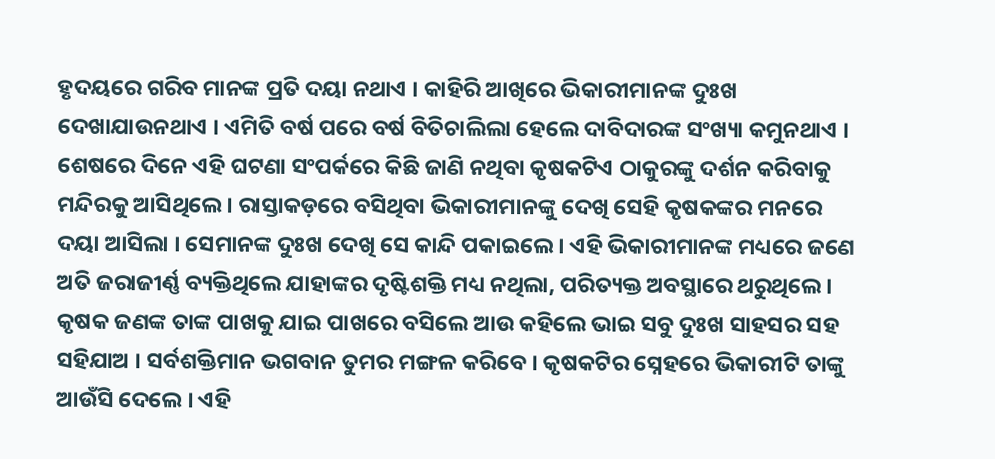ହୃଦୟରେ ଗରିବ ମାନଙ୍କ ପ୍ରତି ଦୟା ନଥାଏ । କାହିରି ଆଖିରେ ଭିକାରୀମାନଙ୍କ ଦୁଃଖ ଦେଖାଯାଉନଥାଏ । ଏମିତି ବର୍ଷ ପରେ ବର୍ଷ ବିତିଚାଲିଲା ହେଲେ ଦାବିଦାରଙ୍କ ସଂଖ୍ୟା କମୁନଥାଏ ।
ଶେଷରେ ଦିନେ ଏହି ଘଟଣା ସଂପର୍କରେ କିଛି ଜାଣି ନଥିବା କୃଷକଟିଏ ଠାକୁରଙ୍କୁ ଦର୍ଶନ କରିବାକୁ ମନ୍ଦିରକୁ ଆସିଥିଲେ । ରାସ୍ତାକଡ଼ରେ ବସିଥିବା ଭିକାରୀମାନଙ୍କୁ ଦେଖି ସେହି କୃଷକଙ୍କର ମନରେ ଦୟା ଆସିଲା । ସେମାନଙ୍କ ଦୁଃଖ ଦେଖି ସେ କାନ୍ଦି ପକାଇଲେ । ଏହି ଭିକାରୀମାନଙ୍କ ମଧ୍ୟରେ ଜଣେ ଅତି ଜରାଜୀର୍ଣ୍ଣ ବ୍ୟକ୍ତିଥିଲେ ଯାହାଙ୍କର ଦୃଷ୍ଟିଶକ୍ତି ମଧ୍ୟ ନଥିଲା, ପରିତ୍ୟକ୍ତ ଅବସ୍ଥାରେ ଥରୁଥିଲେ । କୃଷକ ଜଣଙ୍କ ତାଙ୍କ ପାଖକୁ ଯାଇ ପାଖରେ ବସିଲେ ଆଉ କହିଲେ ଭାଇ ସବୁ ଦୁଃଖ ସାହସର ସହ ସହିଯାଅ । ସର୍ବଶକ୍ତିମାନ ଭଗବାନ ତୁମର ମଙ୍ଗଳ କରିବେ । କୃଷକଟିର ସ୍ନେହରେ ଭିକାରୀଟି ତାଙ୍କୁ ଆଉଁସି ଦେଲେ । ଏହି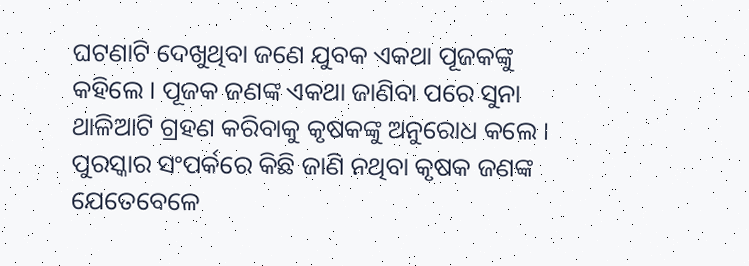ଘଟଣାଟି ଦେଖୁଥିବା ଜଣେ ଯୁବକ ଏକଥା ପୂଜକଙ୍କୁ କହିଲେ । ପୂଜକ ଜଣଙ୍କ ଏକଥା ଜାଣିବା ପରେ ସୁନା ଥାଳିଆଟି ଗ୍ରହଣ କରିବାକୁ କୃଷକଙ୍କୁ ଅନୁରୋଧ କଲେ । ପୁରସ୍କାର ସଂପର୍କରେ କିଛି ଜାଣି ନଥିବା କୃଷକ ଜଣଙ୍କ ଯେତେବେଳେ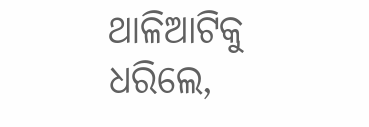ଥାଳିଆଟିକୁ ଧରିଲେ,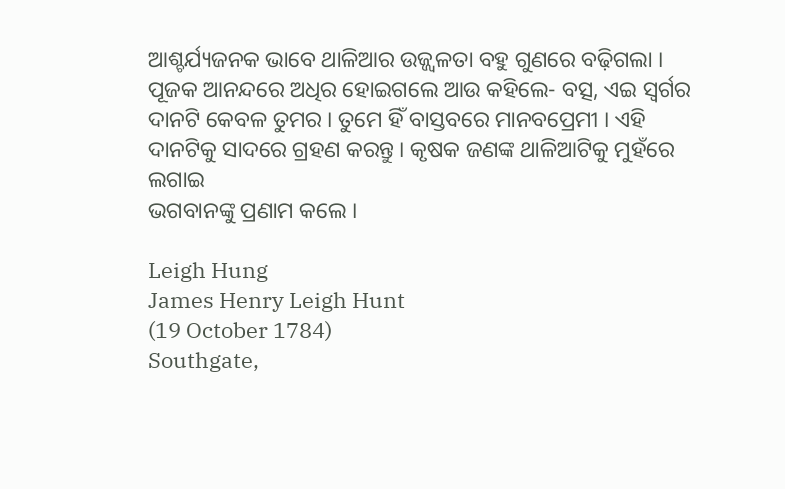ଆଶ୍ଚର୍ଯ୍ୟଜନକ ଭାବେ ଥାଳିଆର ଉଜ୍ଜ୍ୱଳତା ବହୁ ଗୁଣରେ ବଢ଼ିଗଲା । ପୂଜକ ଆନନ୍ଦରେ ଅଧିର ହୋଇଗଲେ ଆଉ କହିଲେ- ବତ୍ସ, ଏଇ ସ୍ୱର୍ଗର ଦାନଟି କେବଳ ତୁମର । ତୁମେ ହିଁ ବାସ୍ତବରେ ମାନବପ୍ରେମୀ । ଏହି ଦାନଟିକୁ ସାଦରେ ଗ୍ରହଣ କରନ୍ତୁ । କୃଷକ ଜଣଙ୍କ ଥାଳିଆଟିକୁ ମୁହଁରେ ଲଗାଇ
ଭଗବାନଙ୍କୁ ପ୍ରଣାମ କଲେ ।

Leigh Hung
James Henry Leigh Hunt
(19 October 1784)
Southgate,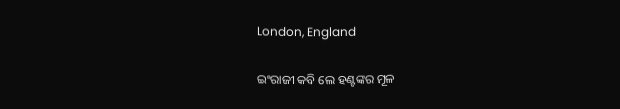London, England

ଇଂରାଜୀ କବି ଲେ ହଣ୍ଟଙ୍କର ମୂଳ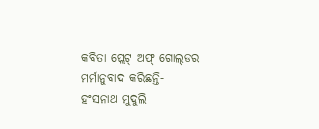କବିତା ପ୍ଲେଟ୍‍ ଅଫ୍‍ ଗୋଲ୍‍ଡର ମର୍ମାନୁବାଦ କରିଛନ୍ତି-
ହଂସନାଥ ମୁଦୁଲି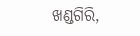ଖଣ୍ଡଗିରି,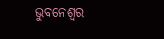ଭୁବନେଶ୍ୱର